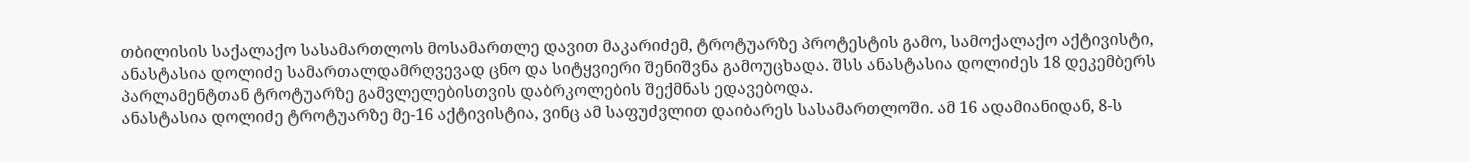თბილისის საქალაქო სასამართლოს მოსამართლე დავით მაკარიძემ, ტროტუარზე პროტესტის გამო, სამოქალაქო აქტივისტი, ანასტასია დოლიძე სამართალდამრღვევად ცნო და სიტყვიერი შენიშვნა გამოუცხადა. შსს ანასტასია დოლიძეს 18 დეკემბერს პარლამენტთან ტროტუარზე გამვლელებისთვის დაბრკოლების შექმნას ედავებოდა.
ანასტასია დოლიძე ტროტუარზე მე-16 აქტივისტია, ვინც ამ საფუძვლით დაიბარეს სასამართლოში. ამ 16 ადამიანიდან, 8-ს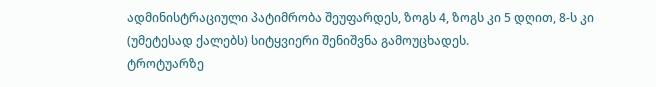ადმინისტრაციული პატიმრობა შეუფარდეს, ზოგს 4, ზოგს კი 5 დღით, 8-ს კი (უმეტესად ქალებს) სიტყვიერი შენიშვნა გამოუცხადეს.
ტროტუარზე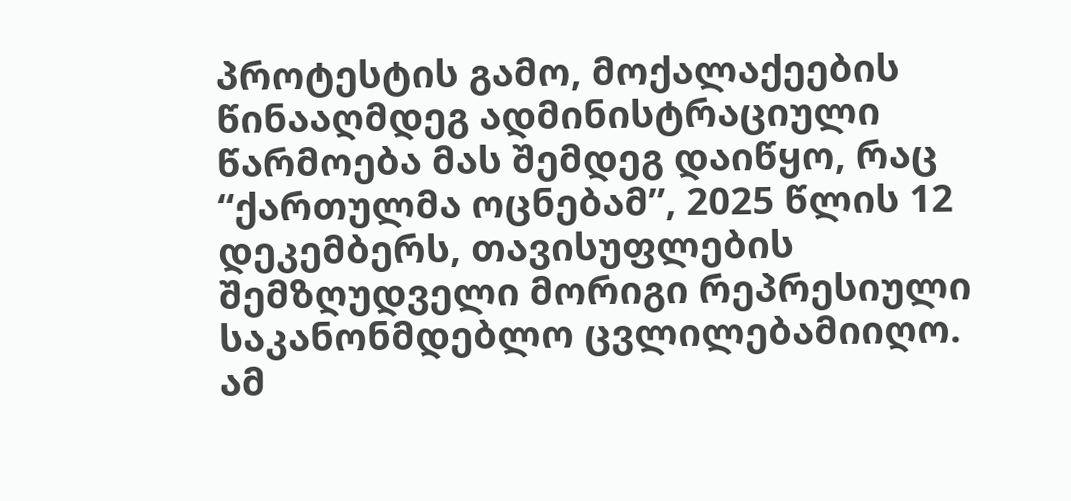პროტესტის გამო, მოქალაქეების წინააღმდეგ ადმინისტრაციული წარმოება მას შემდეგ დაიწყო, რაც “ქართულმა ოცნებამ”, 2025 წლის 12 დეკემბერს, თავისუფლების შემზღუდველი მორიგი რეპრესიული საკანონმდებლო ცვლილებამიიღო. ამ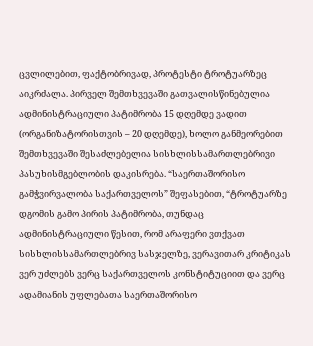ცვლილებით, ფაქტობრივად, პროტესტი ტროტუარზეც აიკრძალა. პირველ შემთხვევაში გათვალისწინებულია ადმინისტრაციული პატიმრობა 15 დღემდე ვადით (ორგანიზატორისთვის – 20 დღემდე), ხოლო განმეორებით შემთხვევაში შესაძლებელია სისხლისსამართლებრივი პასუხისმგებლობის დაკისრება. “საერთაშორისო გამჭვირვალობა საქართველოს” შეფასებით, “ტროტუარზე დგომის გამო პირის პატიმრობა, თუნდაც ადმინისტრაციული წესით, რომ არაფერი ვთქვათ სისხლისსამართლებრივ სასჯელზე, ვერავითარ კრიტიკას ვერ უძლებს ვერც საქართველოს კონსტიტუციით და ვერც ადამიანის უფლებათა საერთაშორისო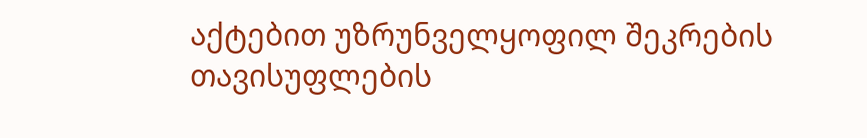აქტებით უზრუნველყოფილ შეკრების თავისუფლების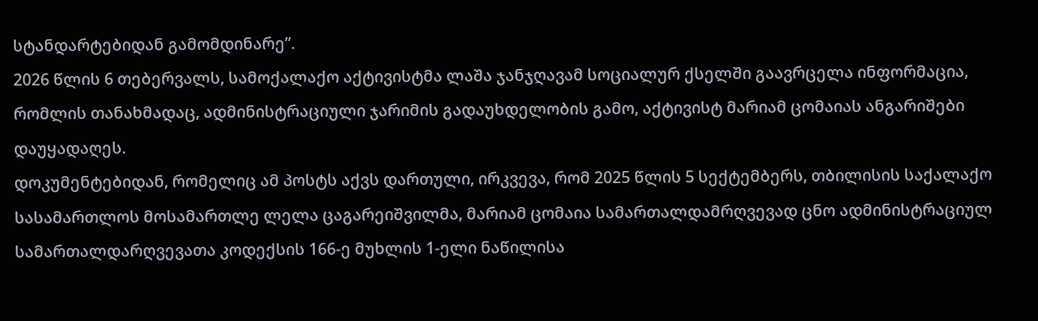სტანდარტებიდან გამომდინარე”.
2026 წლის 6 თებერვალს, სამოქალაქო აქტივისტმა ლაშა ჯანჯღავამ სოციალურ ქსელში გაავრცელა ინფორმაცია, რომლის თანახმადაც, ადმინისტრაციული ჯარიმის გადაუხდელობის გამო, აქტივისტ მარიამ ცომაიას ანგარიშები დაუყადაღეს.
დოკუმენტებიდან, რომელიც ამ პოსტს აქვს დართული, ირკვევა, რომ 2025 წლის 5 სექტემბერს, თბილისის საქალაქო სასამართლოს მოსამართლე ლელა ცაგარეიშვილმა, მარიამ ცომაია სამართალდამრღვევად ცნო ადმინისტრაციულ სამართალდარღვევათა კოდექსის 166-ე მუხლის 1-ელი ნაწილისა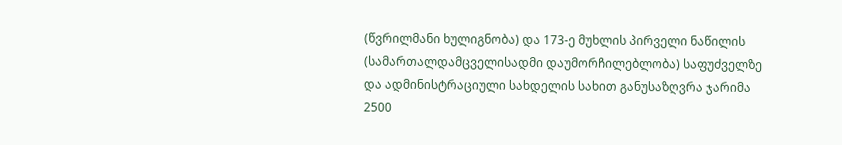(წვრილმანი ხულიგნობა) და 173-ე მუხლის პირველი ნაწილის (სამართალდამცველისადმი დაუმორჩილებლობა) საფუძველზე და ადმინისტრაციული სახდელის სახით განუსაზღვრა ჯარიმა 2500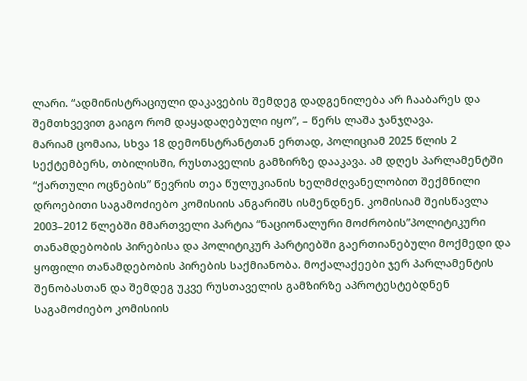ლარი. “ადმინისტრაციული დაკავების შემდეგ დადგენილება არ ჩააბარეს და შემთხვევით გაიგო რომ დაყადაღებული იყო”, – წერს ლაშა ჯანჯღავა.
მარიამ ცომაია, სხვა 18 დემონსტრანტთან ერთად, პოლიციამ 2025 წლის 2 სექტემბერს, თბილისში, რუსთაველის გამზირზე დააკავა. ამ დღეს პარლამენტში “ქართული ოცნების” წევრის თეა წულუკიანის ხელმძღვანელობით შექმნილი დროებითი საგამოძიებო კომისიის ანგარიშს ისმენდნენ. კომისიამ შეისწავლა 2003–2012 წლებში მმართველი პარტია “ნაციონალური მოძრობის”პოლიტიკური თანამდებობის პირებისა და პოლიტიკურ პარტიებში გაერთიანებული მოქმედი და ყოფილი თანამდებობის პირების საქმიანობა. მოქალაქეები ჯერ პარლამენტის შენობასთან და შემდეგ უკვე რუსთაველის გამზირზე აპროტესტებდნენ საგამოძიებო კომისიის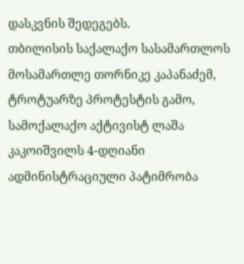დასკვნის შედეგებს.
თბილისის საქალაქო სასამართლოს მოსამართლე თორნიკე კაპანაძემ, ტროტუარზე პროტესტის გამო, სამოქალაქო აქტივისტ ლაშა კაკოიშვილს 4-დღიანი ადმინისტრაციული პატიმრობა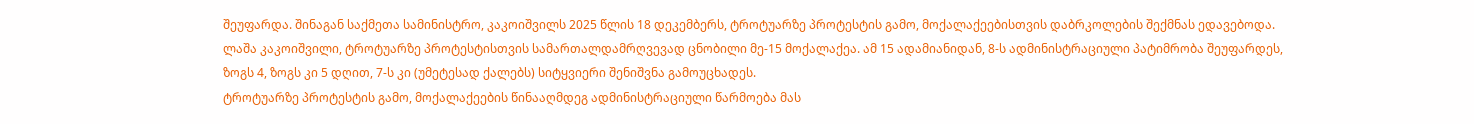შეუფარდა. შინაგან საქმეთა სამინისტრო, კაკოიშვილს 2025 წლის 18 დეკემბერს, ტროტუარზე პროტესტის გამო, მოქალაქეებისთვის დაბრკოლების შექმნას ედავებოდა.
ლაშა კაკოიშვილი, ტროტუარზე პროტესტისთვის სამართალდამრღვევად ცნობილი მე-15 მოქალაქეა. ამ 15 ადამიანიდან, 8-ს ადმინისტრაციული პატიმრობა შეუფარდეს, ზოგს 4, ზოგს კი 5 დღით, 7-ს კი (უმეტესად ქალებს) სიტყვიერი შენიშვნა გამოუცხადეს.
ტროტუარზე პროტესტის გამო, მოქალაქეების წინააღმდეგ ადმინისტრაციული წარმოება მას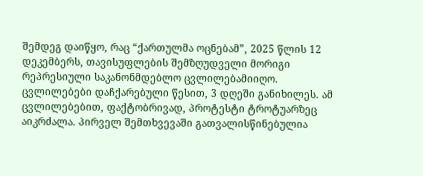შემდეგ დაიწყო, რაც “ქართულმა ოცნებამ”, 2025 წლის 12 დეკემბერს, თავისუფლების შემზღუდველი მორიგი რეპრესიული საკანონმდებლო ცვლილებამიიღო. ცვლილებები დაჩქარებული წესით, 3 დღეში განიხილეს. ამ ცვლილებებით, ფაქტობრივად, პროტესტი ტროტუარზეც აიკრძალა. პირველ შემთხვევაში გათვალისწინებულია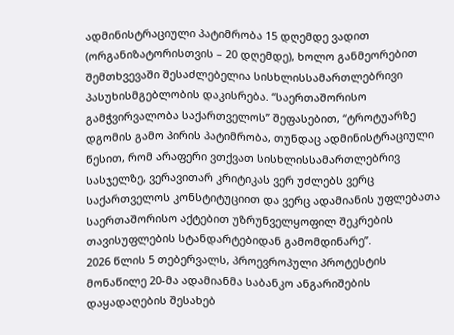ადმინისტრაციული პატიმრობა 15 დღემდე ვადით (ორგანიზატორისთვის – 20 დღემდე), ხოლო განმეორებით შემთხვევაში შესაძლებელია სისხლისსამართლებრივი პასუხისმგებლობის დაკისრება. “საერთაშორისო გამჭვირვალობა საქართველოს” შეფასებით, “ტროტუარზე დგომის გამო პირის პატიმრობა, თუნდაც ადმინისტრაციული წესით, რომ არაფერი ვთქვათ სისხლისსამართლებრივ სასჯელზე, ვერავითარ კრიტიკას ვერ უძლებს ვერც საქართველოს კონსტიტუციით და ვერც ადამიანის უფლებათა საერთაშორისო აქტებით უზრუნველყოფილ შეკრების თავისუფლების სტანდარტებიდან გამომდინარე”.
2026 წლის 5 თებერვალს, პროევროპული პროტესტის მონაწილე 20-მა ადამიანმა საბანკო ანგარიშების დაყადაღების შესახებ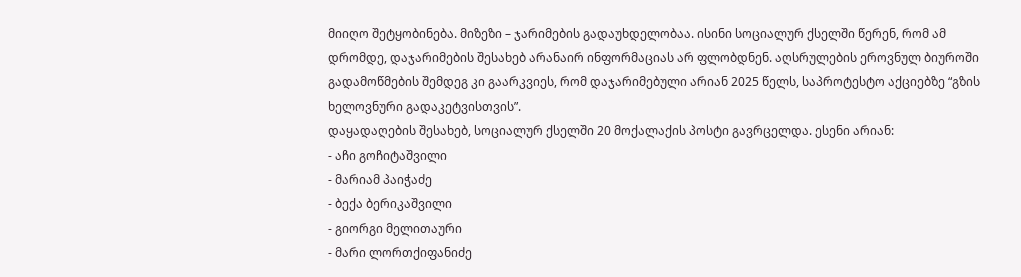მიიღო შეტყობინება. მიზეზი – ჯარიმების გადაუხდელობაა. ისინი სოციალურ ქსელში წერენ, რომ ამ დრომდე, დაჯარიმების შესახებ არანაირ ინფორმაციას არ ფლობდნენ. აღსრულების ეროვნულ ბიუროში გადამოწმების შემდეგ კი გაარკვიეს, რომ დაჯარიმებული არიან 2025 წელს, საპროტესტო აქციებზე “გზის ხელოვნური გადაკეტვისთვის”.
დაყადაღების შესახებ, სოციალურ ქსელში 20 მოქალაქის პოსტი გავრცელდა. ესენი არიან:
- აჩი გოჩიტაშვილი
- მარიამ პაიჭაძე
- ბექა ბერიკაშვილი
- გიორგი მელითაური
- მარი ლორთქიფანიძე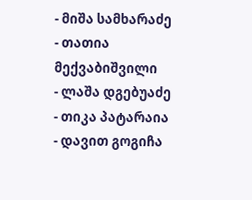- მიშა სამხარაძე
- თათია მექვაბიშვილი
- ლაშა დგებუაძე
- თიკა პატარაია
- დავით გოგიჩა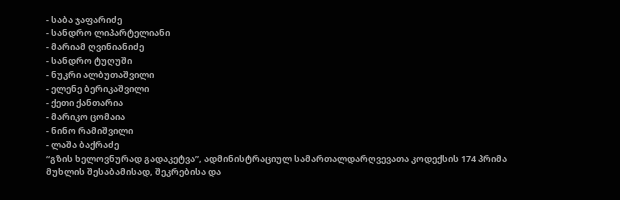- საბა ჯაფარიძე
- სანდრო ლიპარტელიანი
- მარიამ ღვინიანიძე
- სანდრო ტუღუში
- ნუკრი ალბუთაშვილი
- ელენე ბერიკაშვილი
- ქეთი ქანთარია
- მარიკო ცომაია
- ნინო რამიშვილი
- ლაშა ბაქრაძე
“გზის ხელოვნურად გადაკეტვა”, ადმინისტრაციულ სამართალდარღვევათა კოდექსის 174 პრიმა მუხლის შესაბამისად, შეკრებისა და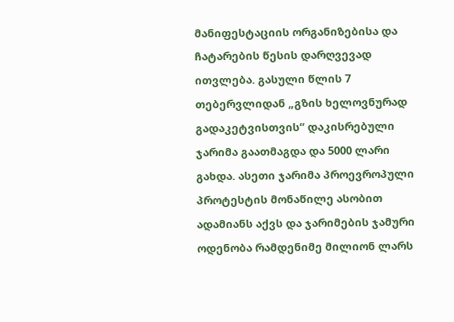მანიფესტაციის ორგანიზებისა და ჩატარების წესის დარღვევად ითვლება. გასული წლის 7 თებერვლიდან „გზის ხელოვნურად გადაკეტვისთვის“ დაკისრებული ჯარიმა გაათმაგდა და 5000 ლარი გახდა. ასეთი ჯარიმა პროევროპული პროტესტის მონაწილე ასობით ადამიანს აქვს და ჯარიმების ჯამური ოდენობა რამდენიმე მილიონ ლარს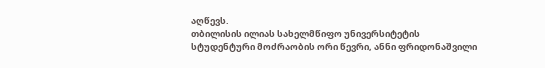აღწევს.
თბილისის ილიას სახელმწიფო უნივერსიტეტის სტუდენტური მოძრაობის ორი წევრი, ანნი ფრიდონაშვილი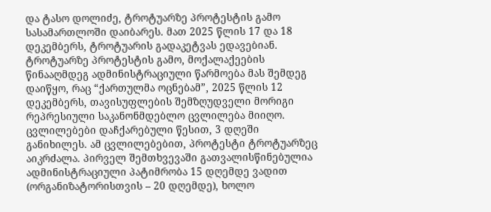და ტასო დოლიძე, ტროტუარზე პროტესტის გამო სასამართლოში დაიბარეს. მათ 2025 წლის 17 და 18 დეკემბერს, ტროტუარის გადაკეტვას ედავებიან.
ტროტუარზე პროტესტის გამო, მოქალაქეების წინააღმდეგ ადმინისტრაციული წარმოება მას შემდეგ დაიწყო, რაც “ქართულმა ოცნებამ”, 2025 წლის 12 დეკემბერს, თავისუფლების შემზღუდველი მორიგი რეპრესიული საკანონმდებლო ცვლილება მიიღო. ცვლილებები დაჩქარებული წესით, 3 დღეში განიხილეს. ამ ცვლილებებით, პროტესტი ტროტუარზეც აიკრძალა. პირველ შემთხვევაში გათვალისწინებულია ადმინისტრაციული პატიმრობა 15 დღემდე ვადით (ორგანიზატორისთვის – 20 დღემდე), ხოლო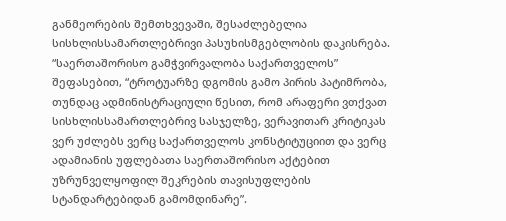განმეორების შემთხვევაში, შესაძლებელია სისხლისსამართლებრივი პასუხისმგებლობის დაკისრება. “საერთაშორისო გამჭვირვალობა საქართველოს” შეფასებით, “ტროტუარზე დგომის გამო პირის პატიმრობა, თუნდაც ადმინისტრაციული წესით, რომ არაფერი ვთქვათ სისხლისსამართლებრივ სასჯელზე, ვერავითარ კრიტიკას ვერ უძლებს ვერც საქართველოს კონსტიტუციით და ვერც ადამიანის უფლებათა საერთაშორისო აქტებით უზრუნველყოფილ შეკრების თავისუფლების სტანდარტებიდან გამომდინარე”.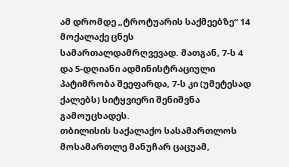ამ დრომდე „ტროტუარის საქმეებზე“ 14 მოქალაქე ცნეს სამართალდამრღვევად. მათგან, 7-ს 4 და 5-დღიანი ადმინისტრაციული პატიმრობა შეეფარდა, 7-ს კი (უმეტესად ქალებს) სიტყვიერი შენიშვნა გამოუცხადეს.
თბილისის საქალაქო სასამართლოს მოსამართლე მანუჩარ ცაცუამ,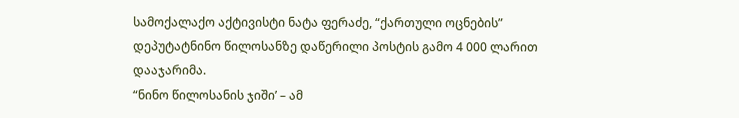სამოქალაქო აქტივისტი ნატა ფერაძე, “ქართული ოცნების” დეპუტატნინო წილოსანზე დაწერილი პოსტის გამო 4 000 ლარით დააჯარიმა.
“ნინო წილოსანის ჯიში’ – ამ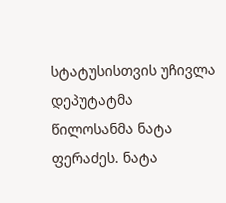სტატუსისთვის უჩივლა დეპუტატმა წილოსანმა ნატა ფერაძეს. ნატა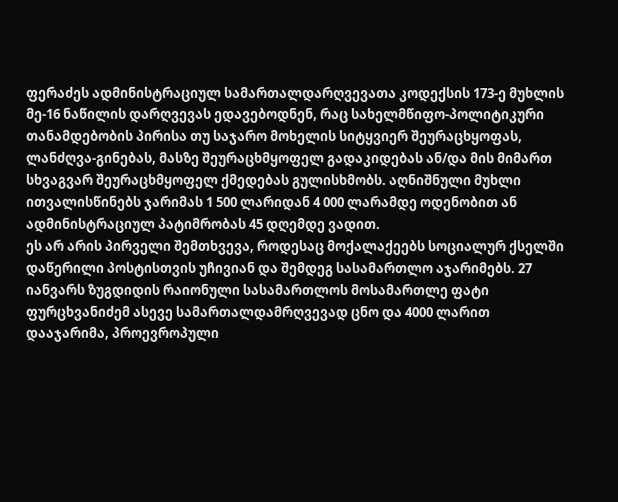ფერაძეს ადმინისტრაციულ სამართალდარღვევათა კოდექსის 173-ე მუხლის მე-16 ნაწილის დარღვევას ედავებოდნენ, რაც სახელმწიფო-პოლიტიკური თანამდებობის პირისა თუ საჯარო მოხელის სიტყვიერ შეურაცხყოფას, ლანძღვა-გინებას, მასზე შეურაცხმყოფელ გადაკიდებას ან/და მის მიმართ სხვაგვარ შეურაცხმყოფელ ქმედებას გულისხმობს. აღნიშნული მუხლი ითვალისწინებს ჯარიმას 1 500 ლარიდან 4 000 ლარამდე ოდენობით ან ადმინისტრაციულ პატიმრობას 45 დღემდე ვადით.
ეს არ არის პირველი შემთხვევა, როდესაც მოქალაქეებს სოციალურ ქსელში დაწერილი პოსტისთვის უჩივიან და შემდეგ სასამართლო აჯარიმებს. 27 იანვარს ზუგდიდის რაიონული სასამართლოს მოსამართლე ფატი ფურცხვანიძემ ასევე სამართალდამრღვევად ცნო და 4000 ლარით დააჯარიმა, პროევროპული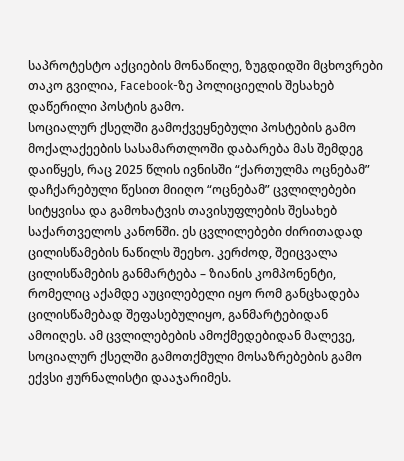საპროტესტო აქციების მონაწილე, ზუგდიდში მცხოვრები თაკო გვილია, Facebook-ზე პოლიციელის შესახებ დაწერილი პოსტის გამო.
სოციალურ ქსელში გამოქვეყნებული პოსტების გამო მოქალაქეების სასამართლოში დაბარება მას შემდეგ დაიწყეს, რაც 2025 წლის ივნისში “ქართულმა ოცნებამ” დაჩქარებული წესით მიიღო “ოცნებამ” ცვლილებები სიტყვისა და გამოხატვის თავისუფლების შესახებ საქართველოს კანონში. ეს ცვლილებები ძირითადად ცილისწამების ნაწილს შეეხო. კერძოდ, შეიცვალა ცილისწამების განმარტება – ზიანის კომპონენტი, რომელიც აქამდე აუცილებელი იყო რომ განცხადება ცილისწამებად შეფასებულიყო, განმარტებიდან ამოიღეს. ამ ცვლილებების ამოქმედებიდან მალევე, სოციალურ ქსელში გამოთქმული მოსაზრებების გამო ექვსი ჟურნალისტი დააჯარიმეს.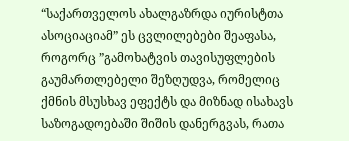“საქართველოს ახალგაზრდა იურისტთა ასოციაციამ” ეს ცვლილებები შეაფასა, როგორც ”გამოხატვის თავისუფლების გაუმართლებელი შეზღუდვა, რომელიც ქმნის მსუსხავ ეფექტს და მიზნად ისახავს საზოგადოებაში შიშის დანერგვას, რათა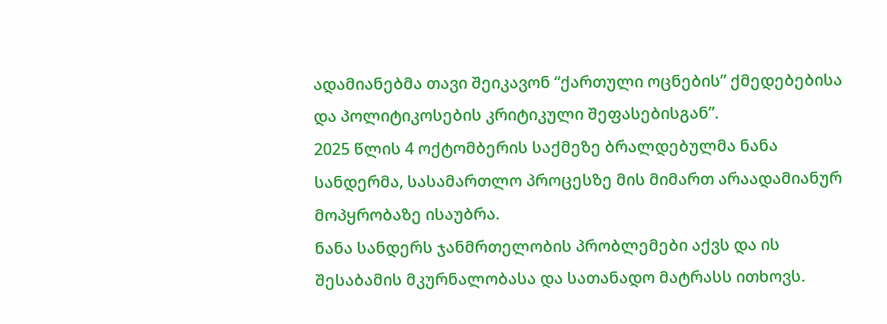ადამიანებმა თავი შეიკავონ “ქართული ოცნების” ქმედებებისა და პოლიტიკოსების კრიტიკული შეფასებისგან”.
2025 წლის 4 ოქტომბერის საქმეზე ბრალდებულმა ნანა სანდერმა, სასამართლო პროცესზე მის მიმართ არაადამიანურ მოპყრობაზე ისაუბრა.
ნანა სანდერს ჯანმრთელობის პრობლემები აქვს და ის შესაბამის მკურნალობასა და სათანადო მატრასს ითხოვს.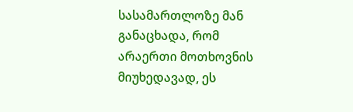სასამართლოზე მან განაცხადა, რომ არაერთი მოთხოვნის მიუხედავად, ეს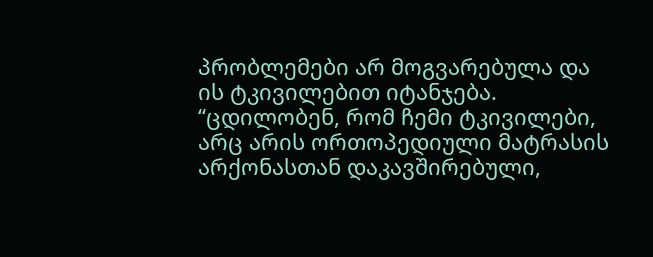პრობლემები არ მოგვარებულა და ის ტკივილებით იტანჯება. “ცდილობენ, რომ ჩემი ტკივილები, არც არის ორთოპედიული მატრასის არქონასთან დაკავშირებული,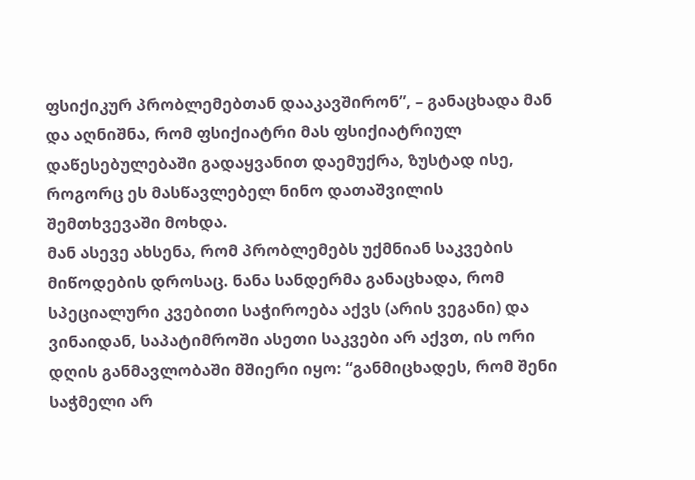ფსიქიკურ პრობლემებთან დააკავშირონ”, – განაცხადა მან და აღნიშნა, რომ ფსიქიატრი მას ფსიქიატრიულ დაწესებულებაში გადაყვანით დაემუქრა, ზუსტად ისე, როგორც ეს მასწავლებელ ნინო დათაშვილის შემთხვევაში მოხდა.
მან ასევე ახსენა, რომ პრობლემებს უქმნიან საკვების მიწოდების დროსაც. ნანა სანდერმა განაცხადა, რომ სპეციალური კვებითი საჭიროება აქვს (არის ვეგანი) და ვინაიდან, საპატიმროში ასეთი საკვები არ აქვთ, ის ორი დღის განმავლობაში მშიერი იყო: “განმიცხადეს, რომ შენი საჭმელი არ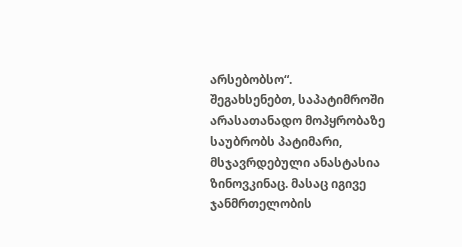არსებობსო“.
შეგახსენებთ, საპატიმროში არასათანადო მოპყრობაზე საუბრობს პატიმარი, მსჯავრდებული ანასტასია ზინოვკინაც. მასაც იგივე ჯანმრთელობის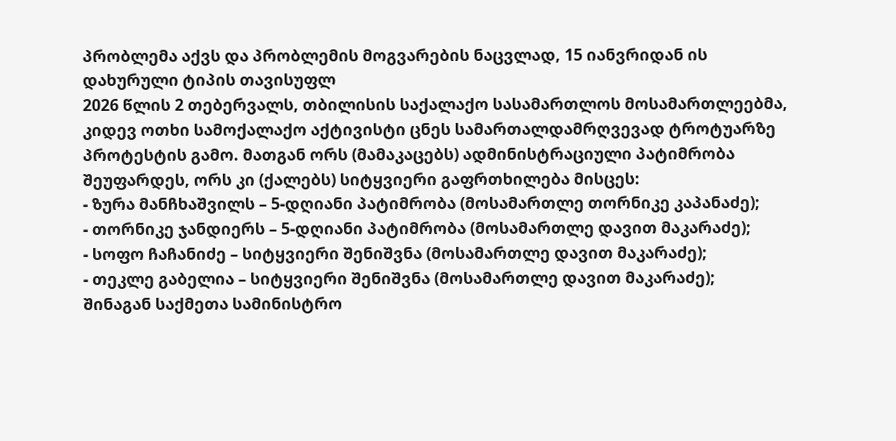პრობლემა აქვს და პრობლემის მოგვარების ნაცვლად, 15 იანვრიდან ის დახურული ტიპის თავისუფლ
2026 წლის 2 თებერვალს, თბილისის საქალაქო სასამართლოს მოსამართლეებმა, კიდევ ოთხი სამოქალაქო აქტივისტი ცნეს სამართალდამრღვევად ტროტუარზე პროტესტის გამო. მათგან ორს (მამაკაცებს) ადმინისტრაციული პატიმრობა შეუფარდეს, ორს კი (ქალებს) სიტყვიერი გაფრთხილება მისცეს:
- ზურა მანჩხაშვილს – 5-დღიანი პატიმრობა (მოსამართლე თორნიკე კაპანაძე);
- თორნიკე ჯანდიერს – 5-დღიანი პატიმრობა (მოსამართლე დავით მაკარაძე);
- სოფო ჩაჩანიძე – სიტყვიერი შენიშვნა (მოსამართლე დავით მაკარაძე);
- თეკლე გაბელია – სიტყვიერი შენიშვნა (მოსამართლე დავით მაკარაძე);
შინაგან საქმეთა სამინისტრო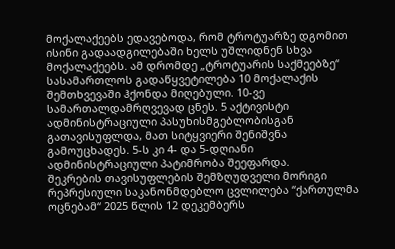მოქალაქეებს ედავებოდა, რომ ტროტუარზე დგომით ისინი გადაადგილებაში ხელს უშლიდნენ სხვა მოქალაქეებს. ამ დრომდე „ტროტუარის საქმეებზე“ სასამართლოს გადაწყვეტილება 10 მოქალაქის შემთხვევაში ჰქონდა მიღებული. 10-ვე სამართალდამრღვევად ცნეს. 5 აქტივისტი ადმინისტრაციული პასუხისმგებლობისგან გათავისუფლდა, მათ სიტყვიერი შენიშვნა გამოუცხადეს. 5-ს კი 4- და 5-დღიანი ადმინისტრაციული პატიმრობა შეეფარდა.
შეკრების თავისუფლების შემზღუდველი მორიგი რეპრესიული საკანონმდებლო ცვლილება “ქართულმა ოცნებამ“ 2025 წლის 12 დეკემბერს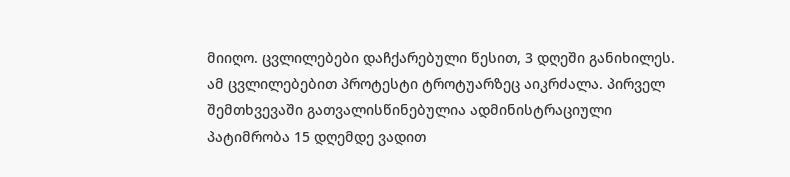მიიღო. ცვლილებები დაჩქარებული წესით, 3 დღეში განიხილეს. ამ ცვლილებებით პროტესტი ტროტუარზეც აიკრძალა. პირველ შემთხვევაში გათვალისწინებულია ადმინისტრაციული პატიმრობა 15 დღემდე ვადით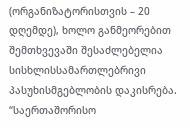(ორგანიზატორისთვის – 20 დღემდე), ხოლო განმეორებით შემთხვევაში შესაძლებელია სისხლისსამართლებრივი პასუხისმგებლობის დაკისრება. “საერთაშორისო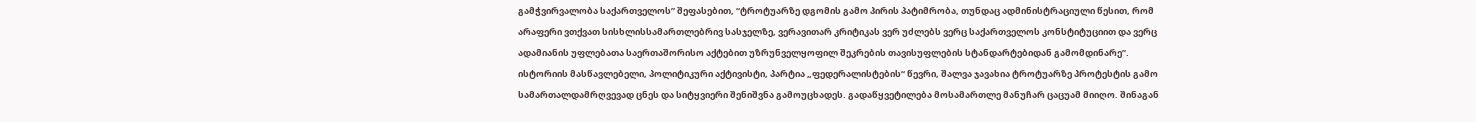გამჭვირვალობა საქართველოს” შეფასებით, “ტროტუარზე დგომის გამო პირის პატიმრობა, თუნდაც ადმინისტრაციული წესით, რომ არაფერი ვთქვათ სისხლისსამართლებრივ სასჯელზე, ვერავითარ კრიტიკას ვერ უძლებს ვერც საქართველოს კონსტიტუციით და ვერც ადამიანის უფლებათა საერთაშორისო აქტებით უზრუნველყოფილ შეკრების თავისუფლების სტანდარტებიდან გამომდინარე”.
ისტორიის მასწავლებელი, პოლიტიკური აქტივისტი, პარტია „ფედერალისტების“ წევრი, შალვა ჯავახია ტროტუარზე პროტესტის გამო სამართალდამრღვევად ცნეს და სიტყვიერი შენიშვნა გამოუცხადეს. გადაწყვეტილება მოსამართლე მანუჩარ ცაცუამ მიიღო. შინაგან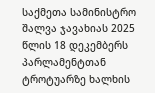საქმეთა სამინისტრო შალვა ჯავახიას 2025 წლის 18 დეკემბერს პარლამენტთან ტროტუარზე ხალხის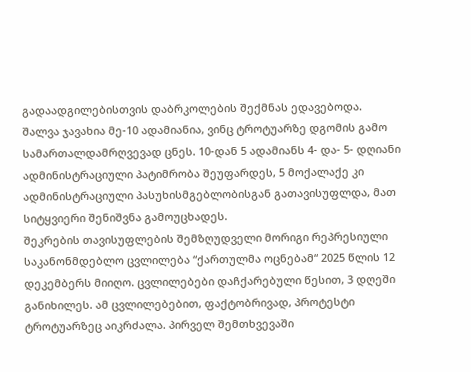გადაადგილებისთვის დაბრკოლების შექმნას ედავებოდა.
შალვა ჯავახია მე-10 ადამიანია, ვინც ტროტუარზე დგომის გამო სამართალდამრღვევად ცნეს. 10-დან 5 ადამიანს 4- და- 5- დღიანი ადმინისტრაციული პატიმრობა შეუფარდეს, 5 მოქალაქე კი ადმინისტრაციული პასუხისმგებლობისგან გათავისუფლდა, მათ სიტყვიერი შენიშვნა გამოუცხადეს.
შეკრების თავისუფლების შემზღუდველი მორიგი რეპრესიული საკანონმდებლო ცვლილება “ქართულმა ოცნებამ“ 2025 წლის 12 დეკემბერს მიიღო. ცვლილებები დაჩქარებული წესით, 3 დღეში განიხილეს. ამ ცვლილებებით, ფაქტობრივად, პროტესტი ტროტუარზეც აიკრძალა. პირველ შემთხვევაში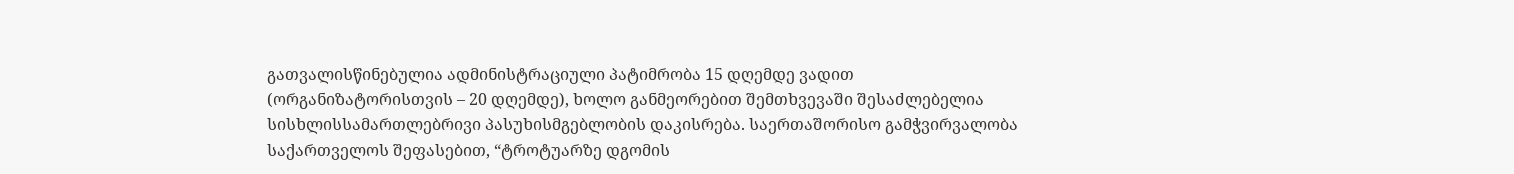გათვალისწინებულია ადმინისტრაციული პატიმრობა 15 დღემდე ვადით (ორგანიზატორისთვის – 20 დღემდე), ხოლო განმეორებით შემთხვევაში შესაძლებელია სისხლისსამართლებრივი პასუხისმგებლობის დაკისრება. საერთაშორისო გამჭვირვალობა საქართველოს შეფასებით, “ტროტუარზე დგომის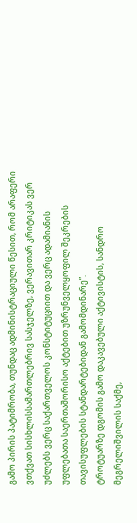გამო პირის პატიმრობა, თუნდაც ადმინისტრაციული წესით, რომ არაფერი ვთქვათ სისხლისსამართლებრივ სასჯელზე, ვერავითარ კრიტიკას ვერ უძლებს ვერც საქართველოს კონსტიტუციით და ვერც ადამიანის უფლებათა საერთაშორისო აქტებით უზრუნველყოფილ შეკრების თავისუფლების სტანდარტებიდან გამომდინარე”.
ტროტუარზე დგომის გამო დაკავებული აქტივისტის, სანდრო მეგრელიშვილის საქმე,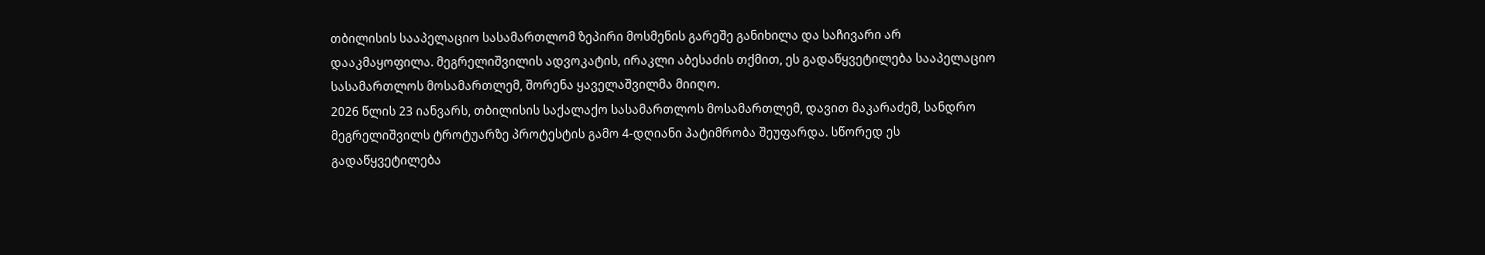თბილისის სააპელაციო სასამართლომ ზეპირი მოსმენის გარეშე განიხილა და საჩივარი არ დააკმაყოფილა. მეგრელიშვილის ადვოკატის, ირაკლი აბესაძის თქმით, ეს გადაწყვეტილება სააპელაციო სასამართლოს მოსამართლემ, შორენა ყაველაშვილმა მიიღო.
2026 წლის 23 იანვარს, თბილისის საქალაქო სასამართლოს მოსამართლემ, დავით მაკარაძემ, სანდრო მეგრელიშვილს ტროტუარზე პროტესტის გამო 4-დღიანი პატიმრობა შეუფარდა. სწორედ ეს გადაწყვეტილება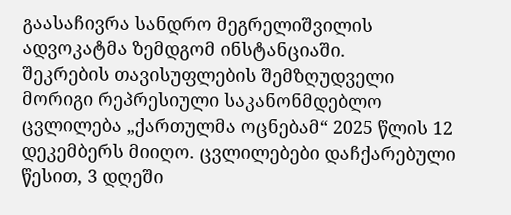გაასაჩივრა სანდრო მეგრელიშვილის ადვოკატმა ზემდგომ ინსტანციაში.
შეკრების თავისუფლების შემზღუდველი მორიგი რეპრესიული საკანონმდებლო ცვლილება „ქართულმა ოცნებამ“ 2025 წლის 12 დეკემბერს მიიღო. ცვლილებები დაჩქარებული წესით, 3 დღეში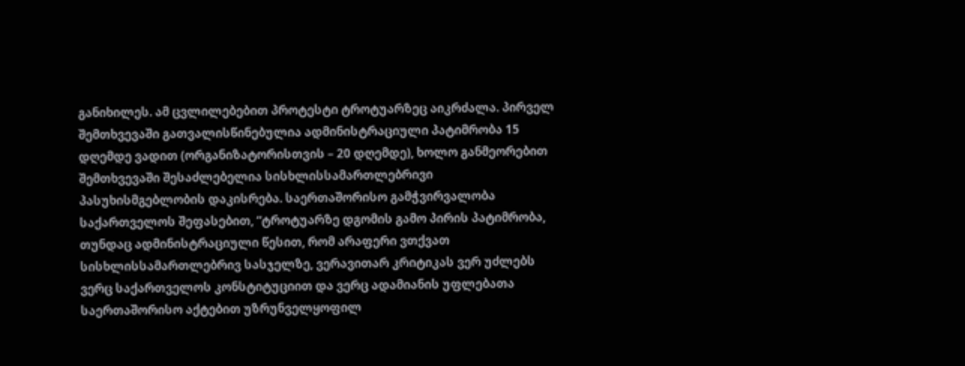განიხილეს. ამ ცვლილებებით პროტესტი ტროტუარზეც აიკრძალა. პირველ შემთხვევაში გათვალისწინებულია ადმინისტრაციული პატიმრობა 15 დღემდე ვადით (ორგანიზატორისთვის – 20 დღემდე), ხოლო განმეორებით შემთხვევაში შესაძლებელია სისხლისსამართლებრივი პასუხისმგებლობის დაკისრება. საერთაშორისო გამჭვირვალობა საქართველოს შეფასებით, “ტროტუარზე დგომის გამო პირის პატიმრობა, თუნდაც ადმინისტრაციული წესით, რომ არაფერი ვთქვათ სისხლისსამართლებრივ სასჯელზე, ვერავითარ კრიტიკას ვერ უძლებს ვერც საქართველოს კონსტიტუციით და ვერც ადამიანის უფლებათა საერთაშორისო აქტებით უზრუნველყოფილ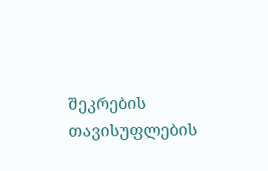შეკრების თავისუფლების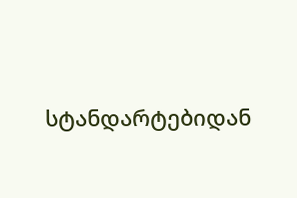სტანდარტებიდან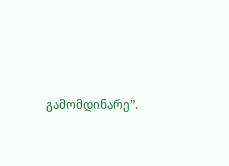გამომდინარე”.